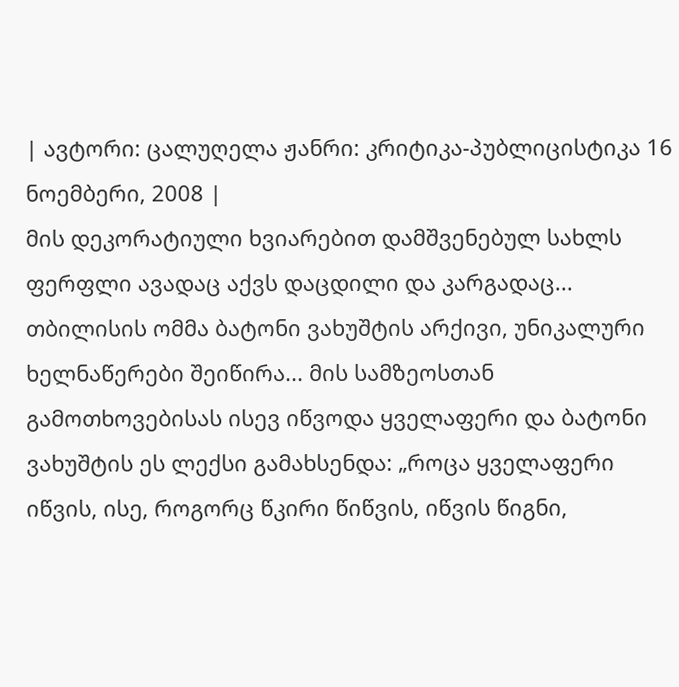| ავტორი: ცალუღელა ჟანრი: კრიტიკა-პუბლიცისტიკა 16 ნოემბერი, 2008 |
მის დეკორატიული ხვიარებით დამშვენებულ სახლს ფერფლი ავადაც აქვს დაცდილი და კარგადაც... თბილისის ომმა ბატონი ვახუშტის არქივი, უნიკალური ხელნაწერები შეიწირა... მის სამზეოსთან გამოთხოვებისას ისევ იწვოდა ყველაფერი და ბატონი ვახუშტის ეს ლექსი გამახსენდა: „როცა ყველაფერი იწვის, ისე, როგორც წკირი წიწვის, იწვის წიგნი,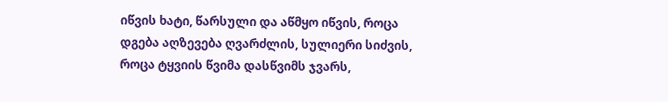იწვის ხატი, წარსული და აწმყო იწვის, როცა დგება აღზევება ღვარძლის, სულიერი სიძვის, როცა ტყვიის წვიმა დასწვიმს ჯვარს,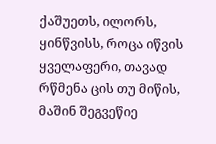ქაშუეთს, ილორს, ყინწვისს, როცა იწვის ყველაფერი, თავად რწმენა ცის თუ მიწის, მაშინ შეგვეწიე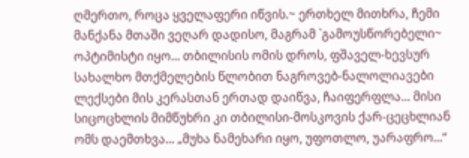ღმერთო, როცა ყველაფერი იწვის.~ ერთხელ მითხრა, ჩემი მანქანა მთაში ვეღარ დადისო, მაგრამ `გამოუსწორებელი~ ოპტიმისტი იყო... თბილისის ომის დროს, ფშაველ-ხევსურ სახალხო მთქმელების წლობით ნაგროვებ-ნალოლიავები ლექსები მის კერასთან ერთად დაიწვა, ჩაიფერფლა... მისი სიცოცხლის მიმწუხრი კი თბილისი-მოსკოვის ქარ-ცეცხლიან ომს დაემთხვა... „მუხა ნამეხარი იყო, უფოთლო, უარაფრო...“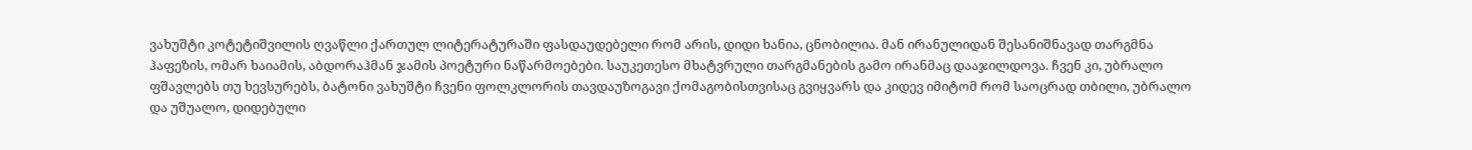ვახუშტი კოტეტიშვილის ღვაწლი ქართულ ლიტერატურაში ფასდაუდებელი რომ არის, დიდი ხანია, ცნობილია. მან ირანულიდან შესანიშნავად თარგმნა ჰაფეზის, ომარ ხაიამის, აბდორაჰმან ჯამის პოეტური ნაწარმოებები. საუკეთესო მხატვრული თარგმანების გამო ირანმაც დააჯილდოვა. ჩვენ კი, უბრალო ფშავლებს თუ ხევსურებს, ბატონი ვახუშტი ჩვენი ფოლკლორის თავდაუზოგავი ქომაგობისთვისაც გვიყვარს და კიდევ იმიტომ რომ საოცრად თბილი, უბრალო და უშუალო, დიდებული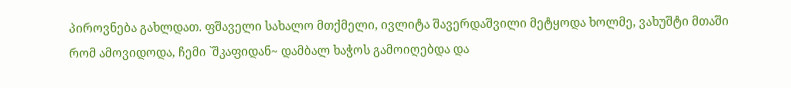პიროვნება გახლდათ. ფშაველი სახალო მთქმელი, ივლიტა შავერდაშვილი მეტყოდა ხოლმე, ვახუშტი მთაში რომ ამოვიდოდა, ჩემი `შკაფიდან~ დამბალ ხაჭოს გამოიღებდა და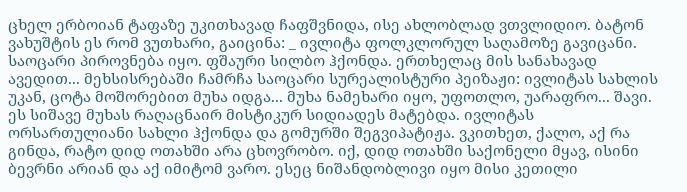ცხელ ერბოიან ტაფაზე უკითხავად ჩაფშვნიდა, ისე ახლობლად ვთვლიდიო. ბატონ ვახუშტის ეს რომ ვუთხარი, გაიცინა: _ ივლიტა ფოლკლორულ საღამოზე გავიცანი. საოცარი პიროვნება იყო. ფშაური სილბო ჰქონდა. ერთხელაც მის სანახავად ავედით... მეხსისრებაში ჩამრჩა საოცარი სურეალისტური პეიზაჟი: ივლიტას სახლის უკან, ცოტა მოშორებით მუხა იდგა... მუხა ნამეხარი იყო, უფოთლო, უარაფრო... შავი. ეს სიშავე მუხას რაღაცნაირ მისტიკურ სიდიადეს მატებდა. ივლიტას ორსართულიანი სახლი ჰქონდა და გომურში შეგვიპატიჟა. ვკითხეთ, ქალო, აქ რა გინდა, რატო დიდ ოთახში არა ცხოვრობო. იქ, დიდ ოთახში საქონელი მყავ, ისინი ბევრნი არიან და აქ იმიტომ ვარო. ესეც ნიშანდობლივი იყო მისი კეთილი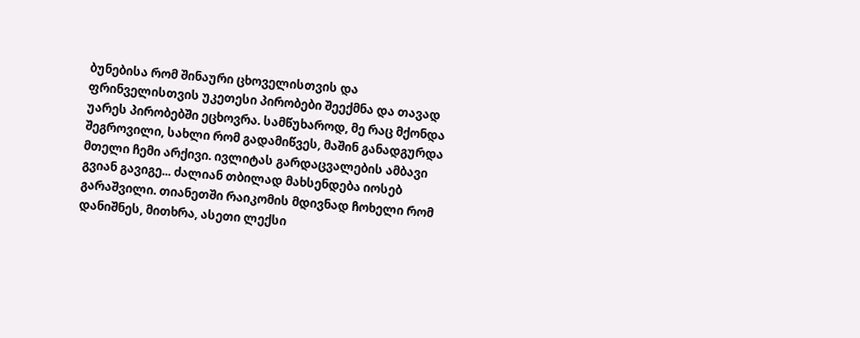ბუნებისა რომ შინაური ცხოველისთვის და ფრინველისთვის უკეთესი პირობები შეექმნა და თავად უარეს პირობებში ეცხოვრა. სამწუხაროდ, მე რაც მქონდა შეგროვილი, სახლი რომ გადამიწვეს, მაშინ განადგურდა მთელი ჩემი არქივი. ივლიტას გარდაცვალების ამბავი გვიან გავიგე... ძალიან თბილად მახსენდება იოსებ გარაშვილი. თიანეთში რაიკომის მდივნად ჩოხელი რომ დანიშნეს, მითხრა, ასეთი ლექსი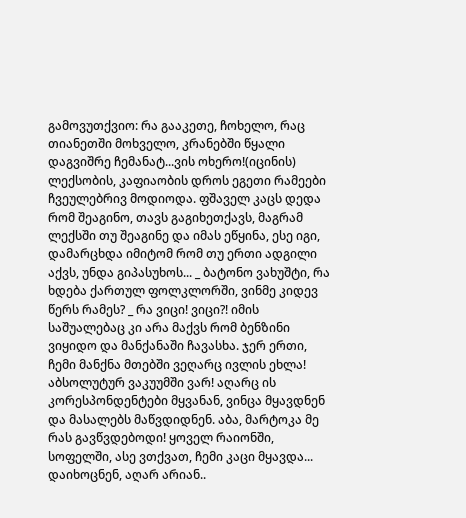გამოვუთქვიო: რა გააკეთე, ჩოხელო, რაც თიანეთში მოხველო, კრანებში წყალი დაგვიშრე ჩემანატ...ვის ოხერო!(იცინის) ლექსობის, კაფიაობის დროს ეგეთი რამეები ჩვეულებრივ მოდიოდა. ფშაველ კაცს დედა რომ შეაგინო, თავს გაგიხეთქავს, მაგრამ ლექსში თუ შეაგინე და იმას ეწყინა, ესე იგი, დამარცხდა იმიტომ რომ თუ ერთი ადგილი აქვს, უნდა გიპასუხოს... _ ბატონო ვახუშტი, რა ხდება ქართულ ფოლკლორში, ვინმე კიდევ წერს რამეს? _ რა ვიცი! ვიცი?! იმის საშუალებაც კი არა მაქვს რომ ბენზინი ვიყიდო და მანქანაში ჩავასხა. ჯერ ერთი, ჩემი მანქნა მთებში ვეღარც ივლის ეხლა! აბსოლუტურ ვაკუუმში ვარ! აღარც ის კორესპონდენტები მყვანან, ვინცა მყავდნენ და მასალებს მაწვდიდნენ. აბა, მარტოკა მე რას გავწვდებოდი! ყოველ რაიონში, სოფელში, ასე ვთქვათ, ჩემი კაცი მყავდა... დაიხოცნენ, აღარ არიან..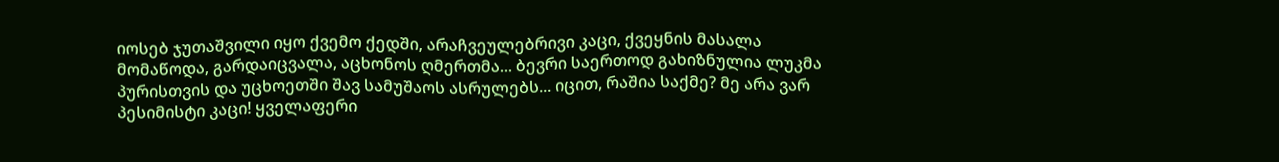იოსებ ჯუთაშვილი იყო ქვემო ქედში, არაჩვეულებრივი კაცი, ქვეყნის მასალა მომაწოდა, გარდაიცვალა, აცხონოს ღმერთმა... ბევრი საერთოდ გახიზნულია ლუკმა პურისთვის და უცხოეთში შავ სამუშაოს ასრულებს... იცით, რაშია საქმე? მე არა ვარ პესიმისტი კაცი! ყველაფერი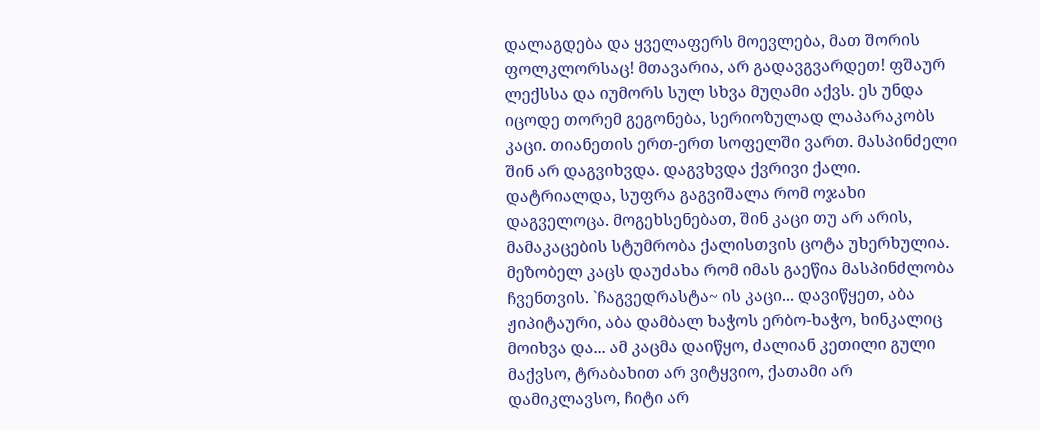დალაგდება და ყველაფერს მოევლება, მათ შორის ფოლკლორსაც! მთავარია, არ გადავგვარდეთ! ფშაურ ლექსსა და იუმორს სულ სხვა მუღამი აქვს. ეს უნდა იცოდე თორემ გეგონება, სერიოზულად ლაპარაკობს კაცი. თიანეთის ერთ-ერთ სოფელში ვართ. მასპინძელი შინ არ დაგვიხვდა. დაგვხვდა ქვრივი ქალი. დატრიალდა, სუფრა გაგვიშალა რომ ოჯახი დაგველოცა. მოგეხსენებათ, შინ კაცი თუ არ არის, მამაკაცების სტუმრობა ქალისთვის ცოტა უხერხულია. მეზობელ კაცს დაუძახა რომ იმას გაეწია მასპინძლობა ჩვენთვის. `ჩაგვედრასტა~ ის კაცი... დავიწყეთ, აბა ჟიპიტაური, აბა დამბალ ხაჭოს ერბო-ხაჭო, ხინკალიც მოიხვა და... ამ კაცმა დაიწყო, ძალიან კეთილი გული მაქვსო, ტრაბახით არ ვიტყვიო, ქათამი არ დამიკლავსო, ჩიტი არ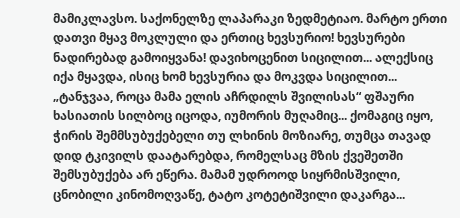მამიკლავსო. საქონელზე ლაპარაკი ზედმეტიაო. მარტო ერთი დათვი მყავ მოკლული და ერთიც ხევსურიო! ხევსურები ნადირებად გამოიყვანა! დავიხოცენით სიცილით... ალექსიც იქა მყავდა, ისიც ხომ ხევსურია და მოკვდა სიცილით...
„ტანჯვაა, როცა მამა ელის აჩრდილს შვილისას“ ფშაური ხასიათის სილბოც იცოდა, იუმორის მუღამიც... ქომაგიც იყო, ჭირის შემმსუბუქებელი თუ ლხინის მოზიარე, თუმცა თავად დიდ ტკივილს დაატარებდა, რომელსაც მზის ქვეშეთში შემსუბუქება არ ეწერა. მამამ უდროოდ სიყრმისშვილი, ცნობილი კინომოღვაწე, ტატო კოტეტიშვილი დაკარგა...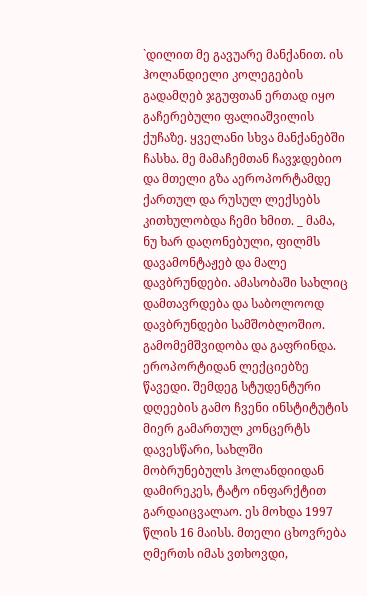`დილით მე გავუარე მანქანით. ის ჰოლანდიელი კოლეგების გადამღებ ჯგუფთან ერთად იყო გაჩერებული ფალიაშვილის ქუჩაზე. ყველანი სხვა მანქანებში ჩასხა. მე მამაჩემთან ჩავჯდებიო და მთელი გზა აეროპორტამდე ქართულ და რუსულ ლექსებს კითხულობდა ჩემი ხმით. _ მამა, ნუ ხარ დაღონებული, ფილმს დავამონტაჟებ და მალე დავბრუნდები. ამასობაში სახლიც დამთავრდება და საბოლოოდ დავბრუნდები სამშობლოშიო. გამომემშვიდობა და გაფრინდა. ეროპორტიდან ლექციებზე წავედი. შემდეგ სტუდენტური დღეების გამო ჩვენი ინსტიტუტის მიერ გამართულ კონცერტს დავესწარი, სახლში მობრუნებულს ჰოლანდიიდან დამირეკეს, ტატო ინფარქტით გარდაიცვალაო. ეს მოხდა 1997 წლის 16 მაისს. მთელი ცხოვრება ღმერთს იმას ვთხოვდი,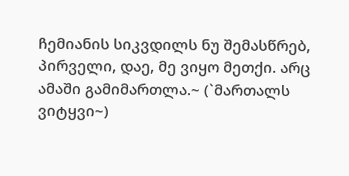ჩემიანის სიკვდილს ნუ შემასწრებ, პირველი, დაე, მე ვიყო მეთქი. არც ამაში გამიმართლა.~ (`მართალს ვიტყვი~)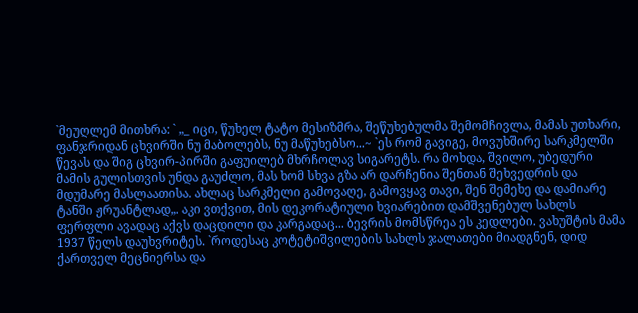`მეუღლემ მითხრა: ` „_ იცი, წუხელ ტატო მესიზმრა, შეწუხებულმა შემომჩივლა, მამას უთხარი, ფანჯრიდან ცხვირში ნუ მაბოლებს, ნუ მაწუხებსო...~ `ეს რომ გავიგე, მოვუხშირე სარკმელში წევას და შიგ ცხვირ-პირში გაფუილებ მხრჩოლავ სიგარეტს. რა მოხდა, შვილო, უბედური მამის გულისთვის უნდა გაუძლო, მას ხომ სხვა გზა არ დარჩენია შენთან შეხვედრის და მდუმარე მასლაათისა. ახლაც სარკმელი გამოვაღე, გამოვყავ თავი, შენ შემეხე და დამიარე ტანში ჟრუანტლად„. აკი ვთქვით, მის დეკორატიული ხვიარებით დამშვენებულ სახლს ფერფლი ავადაც აქვს დაცდილი და კარგადაც... ბევრის მომსწრეა ეს კედლები. ვახუშტის მამა 1937 წელს დაუხვრიტეს. `როდესაც კოტეტიშვილების სახლს ჯალათები მიადგნენ, დიდ ქართველ მეცნიერსა და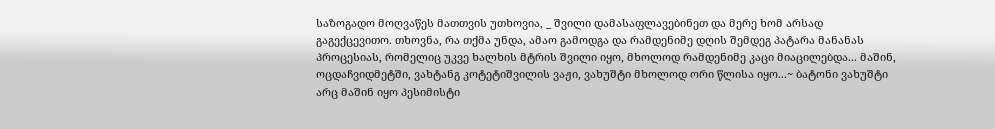საზოგადო მოღვაწეს მათთვის უთხოვია, _ შვილი დამასაფლავებინეთ და მერე ხომ არსად გაგექცევითო. თხოვნა, რა თქმა უნდა, ამაო გამოდგა და რამდენიმე დღის შემდეგ პატარა მანანას პროცესიას, რომელიც უკვე ხალხის მტრის შვილი იყო, მხოლოდ რამდენიმე კაცი მიაცილებდა... მაშინ, ოცდაჩვიდმეტში, ვახტანგ კოტეტიშვილის ვაჟი, ვახუშტი მხოლოდ ორი წლისა იყო...~ ბატონი ვახუშტი არც მაშინ იყო პესიმისტი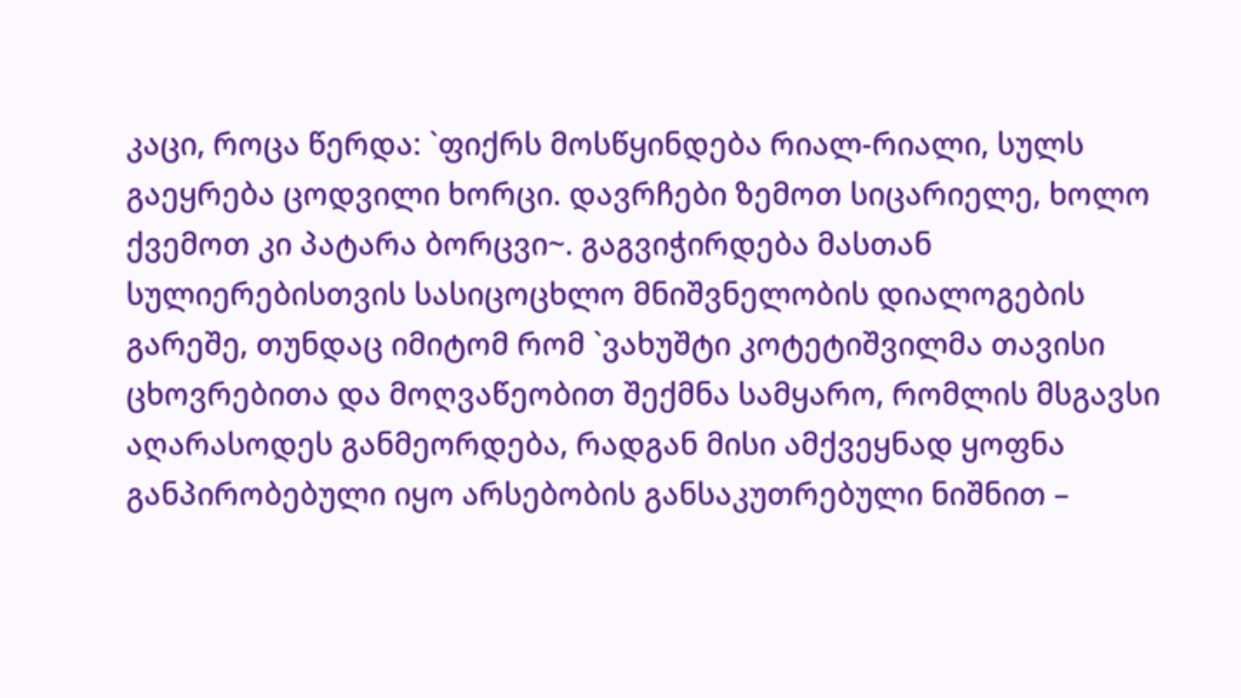კაცი, როცა წერდა: `ფიქრს მოსწყინდება რიალ-რიალი, სულს გაეყრება ცოდვილი ხორცი. დავრჩები ზემოთ სიცარიელე, ხოლო ქვემოთ კი პატარა ბორცვი~. გაგვიჭირდება მასთან სულიერებისთვის სასიცოცხლო მნიშვნელობის დიალოგების გარეშე, თუნდაც იმიტომ რომ `ვახუშტი კოტეტიშვილმა თავისი ცხოვრებითა და მოღვაწეობით შექმნა სამყარო, რომლის მსგავსი აღარასოდეს განმეორდება, რადგან მისი ამქვეყნად ყოფნა განპირობებული იყო არსებობის განსაკუთრებული ნიშნით –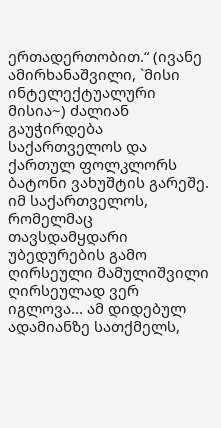ერთადერთობით.“ (ივანე ამირხანაშვილი, `მისი ინტელექტუალური მისია~) ძალიან გაუჭირდება საქართველოს და ქართულ ფოლკლორს ბატონი ვახუშტის გარეშე. იმ საქართველოს, რომელმაც თავსდამყდარი უბედურების გამო ღირსეული მამულიშვილი ღირსეულად ვერ იგლოვა... ამ დიდებულ ადამიანზე სათქმელს,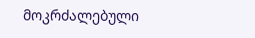მოკრძალებული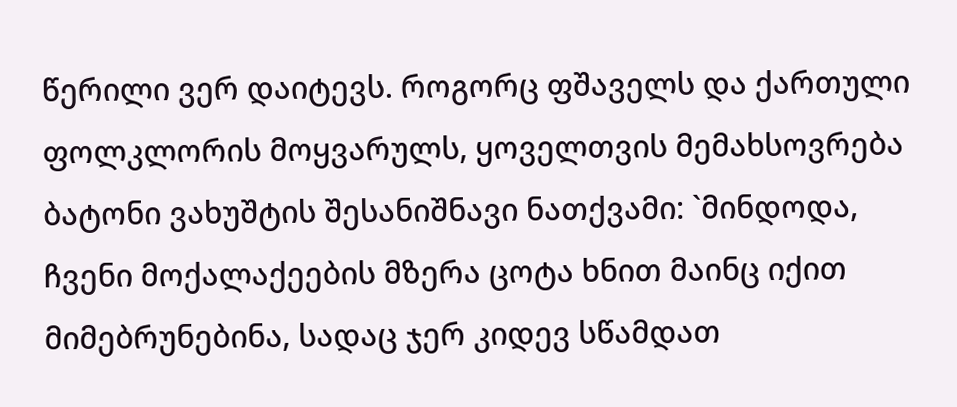წერილი ვერ დაიტევს. როგორც ფშაველს და ქართული ფოლკლორის მოყვარულს, ყოველთვის მემახსოვრება ბატონი ვახუშტის შესანიშნავი ნათქვამი: `მინდოდა, ჩვენი მოქალაქეების მზერა ცოტა ხნით მაინც იქით მიმებრუნებინა, სადაც ჯერ კიდევ სწამდათ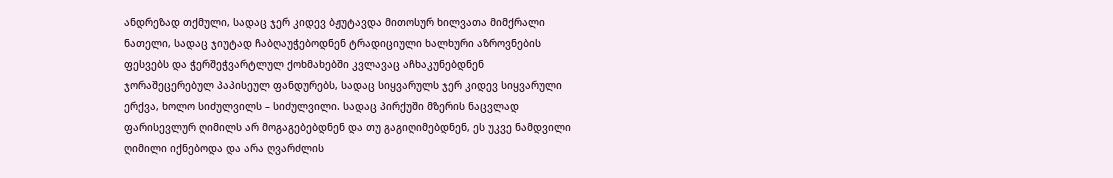ანდრეზად თქმული, სადაც ჯერ კიდევ ბჟუტავდა მითოსურ ხილვათა მიმქრალი ნათელი, სადაც ჯიუტად ჩაბღაუჭებოდნენ ტრადიციული ხალხური აზროვნების ფესვებს და ჭერშეჭვარტლულ ქოხმახებში კვლავაც აჩხაკუნებდნენ ჯორაშეცერებულ პაპისეულ ფანდურებს, სადაც სიყვარულს ჯერ კიდევ სიყვარული ერქვა, ხოლო სიძულვილს – სიძულვილი. სადაც პირქუში მზერის ნაცვლად ფარისევლურ ღიმილს არ მოგაგებებდნენ და თუ გაგიღიმებდნენ, ეს უკვე ნამდვილი ღიმილი იქნებოდა და არა ღვარძლის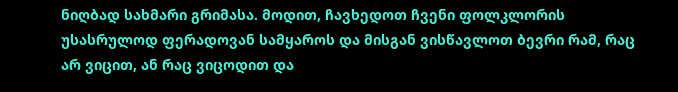ნიღბად სახმარი გრიმასა. მოდით, ჩავხედოთ ჩვენი ფოლკლორის უსასრულოდ ფერადოვან სამყაროს და მისგან ვისწავლოთ ბევრი რამ, რაც არ ვიცით, ან რაც ვიცოდით და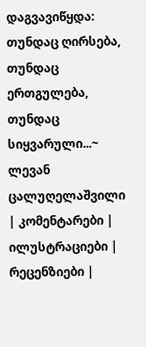დაგვავიწყდა: თუნდაც ღირსება, თუნდაც ერთგულება, თუნდაც სიყვარული...~
ლევან ცალუღელაშვილი
| კომენტარები |
ილუსტრაციები |
რეცენზიები |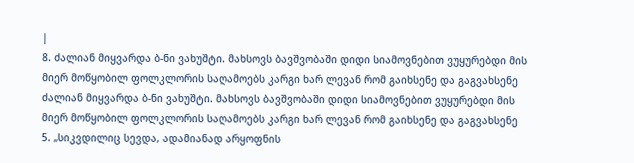|
8. ძალიან მიყვარდა ბ-ნი ვახუშტი. მახსოვს ბავშვობაში დიდი სიამოვნებით ვუყურებდი მის მიერ მოწყობილ ფოლკლორის საღამოებს კარგი ხარ ლევან რომ გაიხსენე და გაგვახსენე ძალიან მიყვარდა ბ-ნი ვახუშტი. მახსოვს ბავშვობაში დიდი სიამოვნებით ვუყურებდი მის მიერ მოწყობილ ფოლკლორის საღამოებს კარგი ხარ ლევან რომ გაიხსენე და გაგვახსენე
5. „სიკვდილიც სევდა, ადამიანად არყოფნის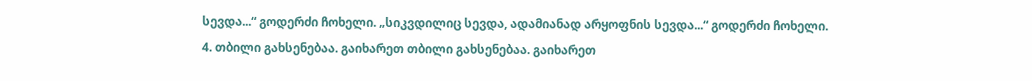სევდა...“ გოდერძი ჩოხელი. „სიკვდილიც სევდა, ადამიანად არყოფნის სევდა...“ გოდერძი ჩოხელი.
4. თბილი გახსენებაა. გაიხარეთ თბილი გახსენებაა. გაიხარეთ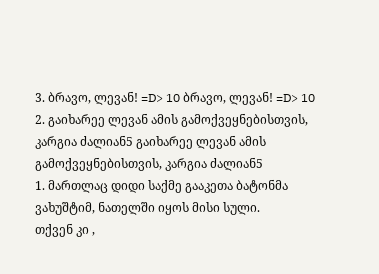3. ბრავო, ლევან! =D> 10 ბრავო, ლევან! =D> 10
2. გაიხარეე ლევან ამის გამოქვეყნებისთვის, კარგია ძალიან5 გაიხარეე ლევან ამის გამოქვეყნებისთვის, კარგია ძალიან5
1. მართლაც დიდი საქმე გააკეთა ბატონმა ვახუშტიმ, ნათელში იყოს მისი სული.
თქვენ კი ,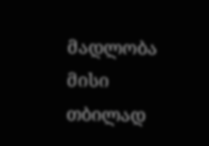მადლობა მისი თბილად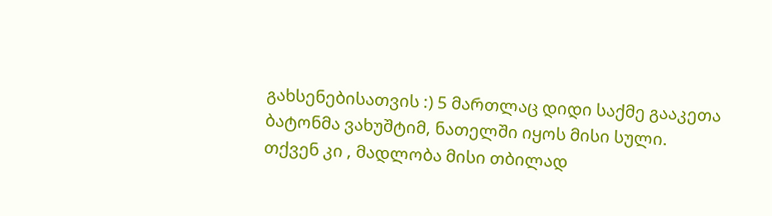გახსენებისათვის :) 5 მართლაც დიდი საქმე გააკეთა ბატონმა ვახუშტიმ, ნათელში იყოს მისი სული.
თქვენ კი , მადლობა მისი თბილად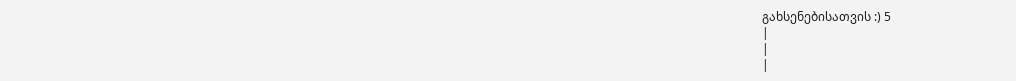გახსენებისათვის :) 5
|
|
|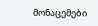მონაცემები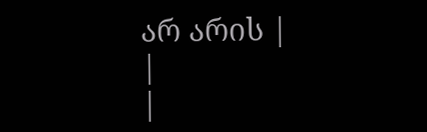არ არის |
|
|